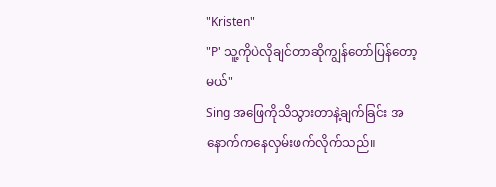"Kristen"
"P' သူ့ကိုပဲလိုချင်တာဆိုကျွန်တော်ပြန်တော့မယ်"
Sing အဖြေကိုသိသွားတာနဲ့ချက်ခြင်း အနောက်ကနေလှမ်းဖက်လိုက်သည်။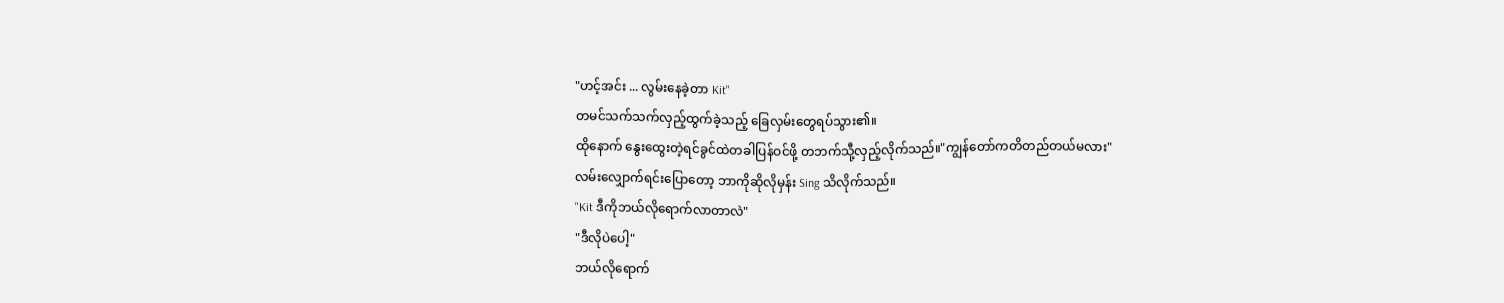"ဟင့်အင်း ... လွမ်းနေခဲ့တာ Kit"
တမင်သက်သက်လှည့်ထွက်ခဲ့သည့် ခြေလှမ်းတွေရပ်သွား၏။
ထိုနောက် နွေးထွေးတဲ့ရင်ခွင်ထဲတခါပြန်ဝင်ဖို့ တဘက်သီု့လှည့်လိုက်သည်။"ကျွန်တော်ကတိတည်တယ်မလား"
လမ်းလျှောက်ရင်းပြောတော့ ဘာကိုဆိုလိုမှန်း Sing သိလိုက်သည်။
"Kit ဒီကိုဘယ်လိုရောက်လာတာလဲ"
"ဒီလိုပဲပေါ့"
ဘယ်လိုရောက်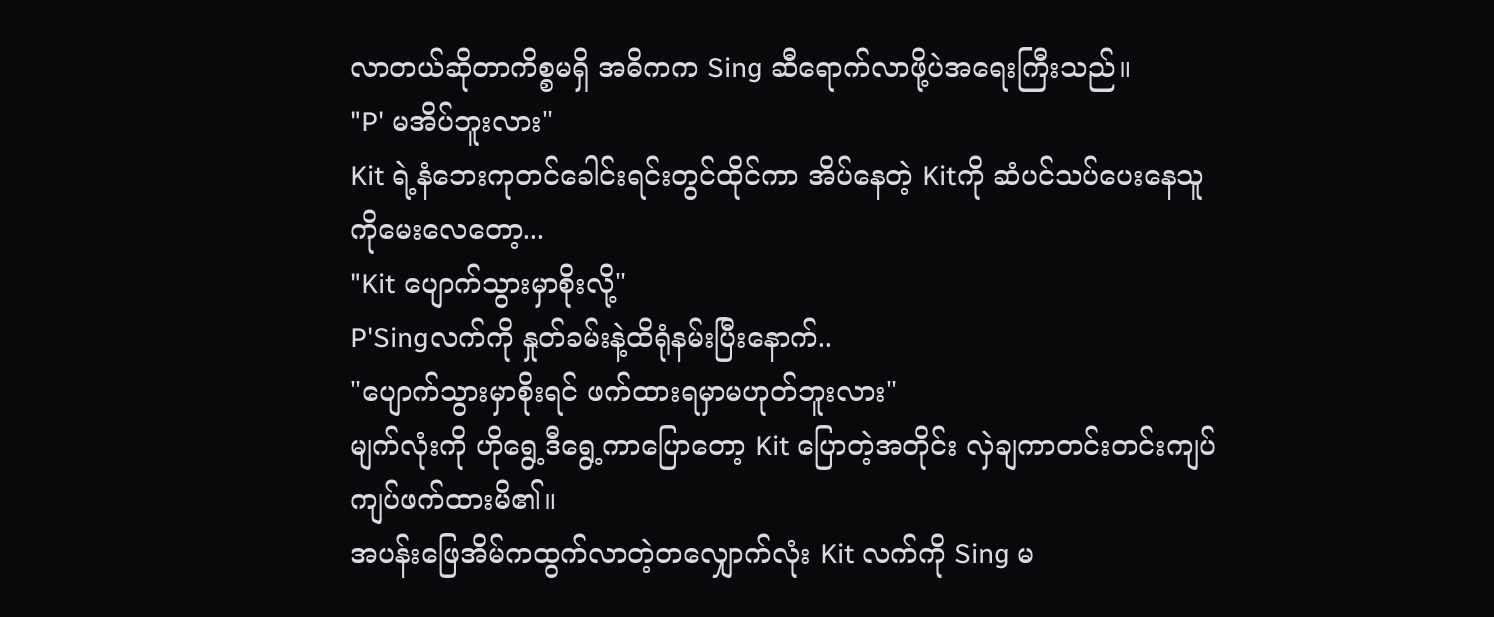လာတယ်ဆိုတာကိစ္စမရှိ အဓိကက Sing ဆီရောက်လာဖို့ပဲအရေးကြီးသည်။
"P' မအိပ်ဘူးလား"
Kit ရဲ့နံဘေးကုတင်ခေါင်းရင်းတွင်ထိုင်ကာ အိပ်နေတဲ့ Kitကို ဆံပင်သပ်ပေးနေသူကိုမေးလေတော့...
"Kit ပျောက်သွားမှာစိုးလို့"
P'Singလက်ကို နှုတ်ခမ်းနဲ့ထိရုံနမ်းပြီးနောက်..
"ပျောက်သွားမှာစိုးရင် ဖက်ထားရမှာမဟုတ်ဘူးလား"
မျက်လုံးကို ဟိုရွေ့ဒီရွေ့ကာပြောတော့ Kit ပြောတဲ့အတိုင်း လှဲချကာတင်းတင်းကျပ်ကျပ်ဖက်ထားမိ၏။
အပန်းဖြေအိမ်ကထွက်လာတဲ့တလျှောက်လုံး Kit လက်ကို Sing မ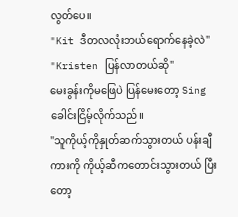လွတ်ပေ။
"Kit ဒီတလလုံးဘယ်ရောက်နေခဲ့လဲ"
"Kristen ပြန်လာတယ်ဆို"
မေးခွန်းကိုမဖြေပဲ ပြန်မေးတော့ Sing ခေါင်းငြိမ့်လိုက်သည်။
"သူကိုယ့်ကိုနှုတ်ဆက်သွားတယ် ပန်းချီကားကို ကိုယ့်ဆီကတောင်းသွားတယ် ပြီးတော့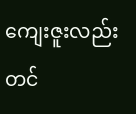ကျေးဇူးလည်းတင်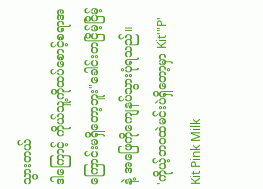သွားတယ်
ဒါကြောင့် ကိုယ်သူ့ကိုထပ်စောင့်စရာအကြောင်းမရှိတော့ဘူး"ခေါင်းတငြိမ့်ငြိမ့်နဲ့ အဖြေကိုကျေနပ်သွားပုံရသည်။
'ကိုယ့်ဘဝထဲမင်းပဲရှိတော့မှာ Kit'"P' Kit Pink Milk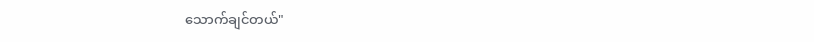သောက်ချင်တယ်"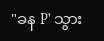"ခန P' သွား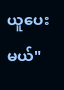ယူပေးမယ်"